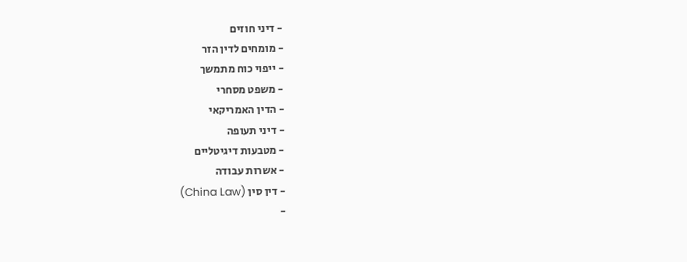- דיני חוזים
- מומחים לדין הזר
- ייפוי כוח מתמשך
- משפט מסחרי
- הדין האמריקאי
- דיני תעופה
- מטבעות דיגיטליים
- אשרות עבודה
- דין סין (China Law)
-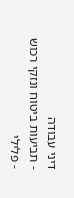דיני עבודה
- תביעות ביטוח ונזקי רכוש
- פלילי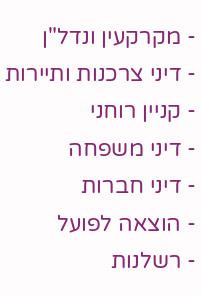- מקרקעין ונדל"ן
- דיני צרכנות ותיירות
- קניין רוחני
- דיני משפחה
- דיני חברות
- הוצאה לפועל
- רשלנות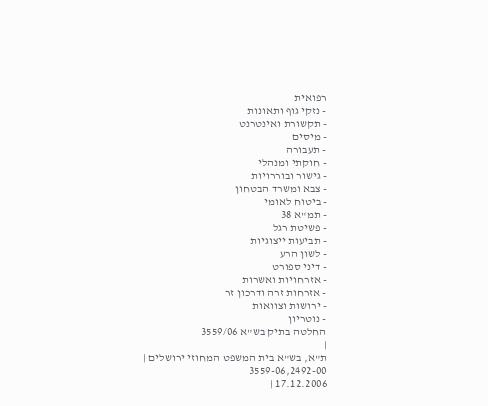רפואית
- נזקי גוף ותאונות
- תקשורת ואינטרנט
- מיסים
- תעבורה
- חוקתי ומנהלי
- גישור ובוררויות
- צבא ומשרד הבטחון
- ביטוח לאומי
- תמ"א 38
- פשיטת רגל
- תביעות ייצוגיות
- לשון הרע
- דיני ספורט
- אזרחויות ואשרות
- אזרחות זרה ודרכון זר
- ירושות וצוואות
- נוטריון
החלטה בתיק בש"א 3559/06
|
ת"א, בש"א בית המשפט המחוזי ירושלים |
3559-06,2492-00
17.12.2006 |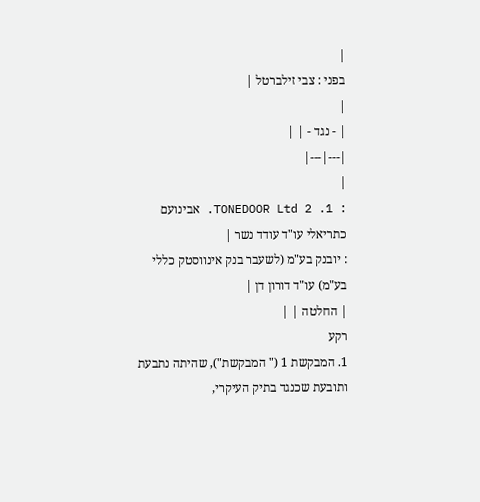|
בפני : צבי זילברטל |
|
| - נגד - | |
|---|---|
|
: 1. TONEDOOR Ltd 2. אבינועם כתריאלי עו"ד עודד נשר |
: יובנק בע"מ (לשעבר בנק אינווסטק כללי בע"מ) עו"ד דורון דן |
| החלטה | |
רקע
1. המבקשת 1 (" המבקשת"), שהיתה נתבעת ותובעת שכנגד בתיק העיקרי,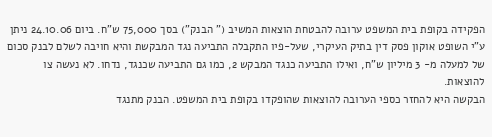הפקידה בקופת בית המשפט ערובה להבטחת הוצאות המשיב (" הבנק") בסך 75,000 ש"ח. ביום 24.10.06 ניתן ע"י השופט אוקון פסק דין בתיק העיקרי, שעל-פיו התקבלה התביעה נגד המבקשת והיא חויבה לשלם לבנק סכום של למעלה מ- 3 מיליון ש"ח, ואילו התביעה כנגד המבקש 2, כמו גם התביעה שכנגד, נדחו. לא נעשה צו להוצאות.
הבקשה היא להחזר כספי הערובה להוצאות שהופקדו בקופת בית המשפט. הבנק מתנגד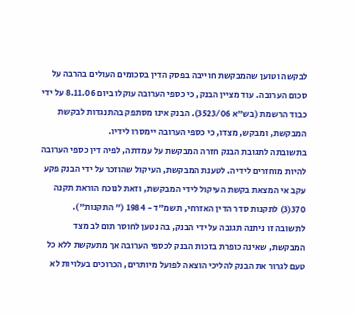לבקשה וטוען שהמבקשת חוייבה בפסק הדין בסכומים העולים בהרבה על סכום הערובה. עוד מציין הבנק, כי כספי הערובה עוקלו ביום 8.11.06 על ידי כבוד הרשמת (בש"א 3523/06). הבנק אינו מסתפק בהתנגדות לבקשת המבקשת, ומבקש, מצדו, כי כספי הערובה יימסרו לידיו.
בתשובתה לתגובת הבנק חזרה המבקשת על עמדתה, לפיה דין כספי הערובה להיות מוחזרים לידיה. לטענת המבקשת, העיקול שהוזכר על ידי הבנק פקע עקב אי המצאת בקשת העיקול לידי המבקשת, וזאת לנוכח הוראת תקנה 370(3) לתקנות סדר הדין האזרחי, תשמ"ד - 1984 (" התקנות").
לתשובה זו ניתנה תגובה על ידי הבנק, בה נטען לחוסר תום לב מצד המבקשת, שאינה כופרת בזכות הבנק לכספי הערובה אך מתעקשת ללא כל טעם לגרור את הבנק להליכי הוצאה לפועל מיותרים, הכרוכים בעלויות לא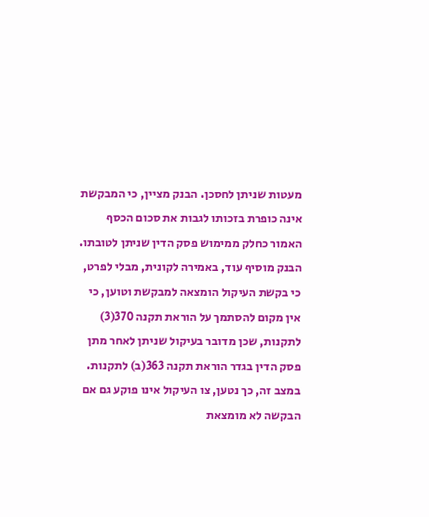מעטות שניתן לחסכן. הבנק מציין, כי המבקשת אינה כופרת בזכותו לגבות את סכום הכסף האמור כחלק ממימוש פסק הדין שניתן לטובתו.
הבנק מוסיף עוד, באמירה לקונית, מבלי לפרט, כי בקשת העיקול הומצאה למבקשת וטוען, כי אין מקום להסתמך על הוראת תקנה 370(3) לתקנות, שכן מדובר בעיקול שניתן לאחר מתן פסק הדין בגדר הוראת תקנה 363(ב) לתקנות. במצב זה, כך נטען, צו העיקול אינו פוקע גם אם הבקשה לא מומצאת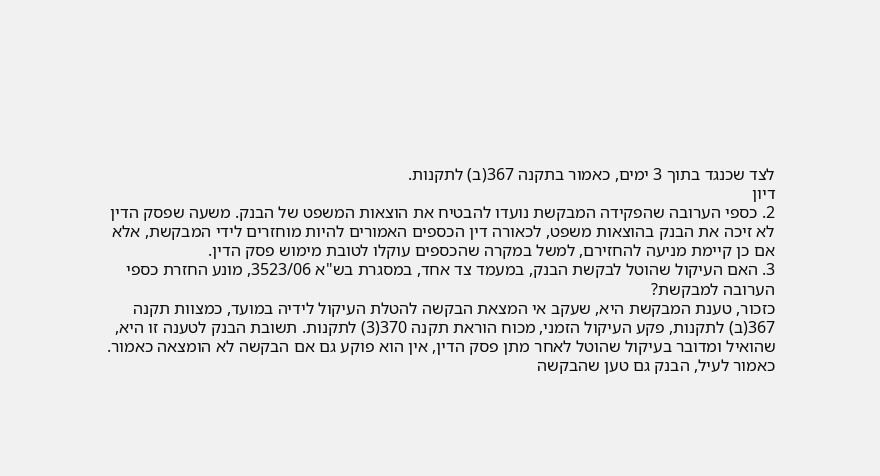לצד שכנגד בתוך 3 ימים, כאמור בתקנה 367(ב) לתקנות.
דיון
2. כספי הערובה שהפקידה המבקשת נועדו להבטיח את הוצאות המשפט של הבנק. משעה שפסק הדין לא זיכה את הבנק בהוצאות משפט, לכאורה דין הכספים האמורים להיות מוחזרים לידי המבקשת, אלא אם כן קיימת מניעה להחזירם, למשל במקרה שהכספים עוקלו לטובת מימוש פסק הדין.
3. האם העיקול שהוטל לבקשת הבנק, במעמד צד אחד, במסגרת בש"א 3523/06, מונע החזרת כספי הערובה למבקשת?
כזכור, טענת המבקשת היא, שעקב אי המצאת הבקשה להטלת העיקול לידיה במועד, כמצוות תקנה 367(ב) לתקנות, פקע העיקול הזמני, מכוח הוראת תקנה 370(3) לתקנות. תשובת הבנק לטענה זו היא, שהואיל ומדובר בעיקול שהוטל לאחר מתן פסק הדין, אין הוא פוקע גם אם הבקשה לא הומצאה כאמור.
כאמור לעיל, הבנק גם טען שהבקשה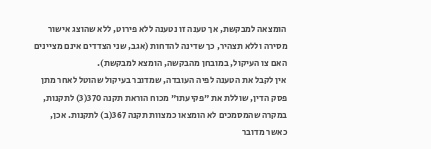הומצאה למבקשת, אך טענה זו נטענה ללא פירוט, ללא שהוצג אישור מסירה וללא תצהיר, כך שדינה להדחות (אגב, שני הצדדים אינם מציינים האם צו העיקול, במובחן מהבקשה, הומצא למבקשת).
אין לקבל את הטענה לפיה העובדה, שמדובר בעיקול שהוטל לאחר מתן פסק הדין, שוללת את "פקיעתו" מכוח הוראת תקנה 370(3) לתקנות, במקרה שהמסמכים לא הומצאו כמצוות תקנה 367(ב) לתקנות. אכן, כאשר מדובר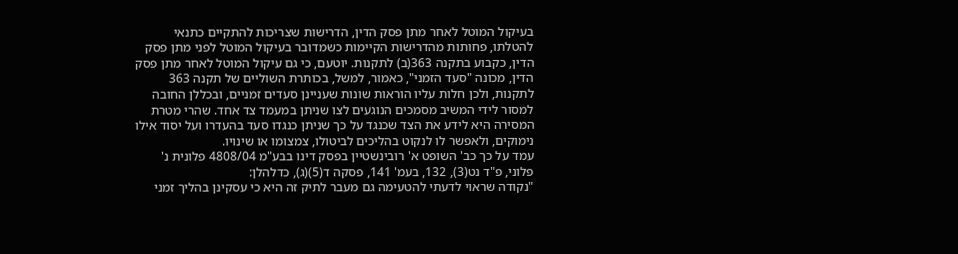בעיקול המוטל לאחר מתן פסק הדין, הדרישות שצריכות להתקיים כתנאי להטלתו, פחותות מהדרישות הקיימות כשמדובר בעיקול המוטל לפני מתן פסק הדין, כקבוע בתקנה 363(ב) לתקנות. יוטעם, כי גם עיקול המוטל לאחר מתן פסק הדין, מכונה "סעד הזמני", כאמור, למשל, בכותרת השוליים של תקנה 363 לתקנות, ולכן חלות עליו הוראות שונות שעניינן סעדים זמניים, ובכללן החובה למסור לידי המשיב מסמכים הנוגעים לצו שניתן במעמד צד אחד. שהרי מטרת המסירה היא לידע את הצד שכנגד על כך שניתן כנגדו סעד בהעדרו ועל יסוד אילו נימוקים, ולאפשר לו לנקוט בהליכים לביטולו, צמצומו או שינויו.
עמד על כך כב' השופט א' רובינשטיין בפסק דינו בבע"מ 4808/04 פלונית נ' פלוני, פ"ד נט(3), 132, בעמ' 141, פסקה ד(5)(ג), כדלהלן:
"נקודה שראוי לדעתי להטעימה גם מעבר לתיק זה היא כי עסקינן בהליך זמני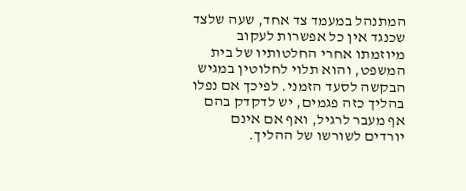המתנהל במעמד צד אחד, שעה שלצד שכנגד אין כל אפשרות לעקוב מיוזמתו אחרי החלטותיו של בית המשפט, והוא תלוי לחלוטין במגיש הבקשה לסעד הזמני. לפיכך אם נפלו בהליך כזה פגמים, יש לדקדק בהם אף מעבר לרגיל, ואף אם אינם יורדים לשורשו של ההליך.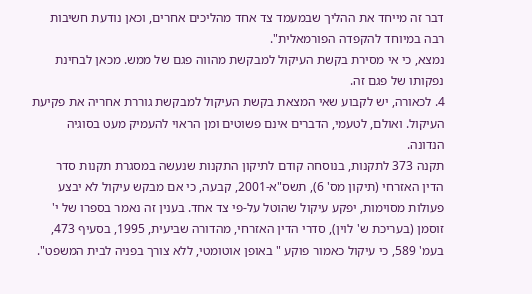דבר זה מייחד את ההליך שבמעמד צד אחד מהליכים אחרים, וכאן נודעת חשיבות רבה במיוחד להקפדה הפורמאלית".
נמצא, כי אי מסירת בקשת העיקול למבקשת מהווה פגם של ממש. מכאן לבחינת נפקותו של פגם זה.
4. לכאורה, יש לקבוע שאי המצאת בקשת העיקול למבקשת גוררת אחריה את פקיעת העיקול. ואולם, לטעמי, הדברים אינם פשוטים ומן הראוי להעמיק מעט בסוגיה הנדונה.
תקנה 373 לתקנות, בנוסחה קודם לתיקון התקנות שנעשה במסגרת תקנות סדר הדין האזרחי (תיקון מס' 6), תשס"א-2001, קבעה, כי אם מבקש עיקול לא יבצע פעולות מסוימות, יפקע עיקול שהוטל על-פי צד אחד. בענין זה נאמר בספרו של י' זוסמן (בעריכת ש' לוין), סדרי הדין האזרחי, מהדורה שביעית, 1995, בסעיף 473, בעמ' 589, כי עיקול כאמור פוקע " באופן אוטומטי, ללא צורך בפניה לבית המשפט".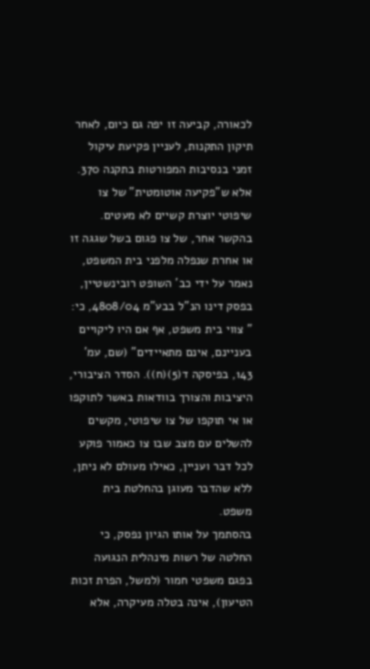לכאורה, קביעה זו יפה גם כיום, לאחר תיקון התקנות, לעניין פקיעת עיקול זמני בנסיבות המפורטות בתקנה 370.
אלא ש"פקיעה אוטומטית" של צו שיפוטי יוצרת קשיים לא מעטים. בהקשר אחר, של צו פגום בשל שגגה זו או אחרת שנפלה מלפני בית המשפט, נאמר על ידי כב' השופט רובינשטיין, בפסק דינו הנ"ל בבע"מ 4808/04, כי: " צווי בית משפט, אף אם היו ליקויים בעניינם, אינם מתאיידים" (שם, עמ' 143, בפיסקה ד(5)(ח)). הסדר הציבורי, היציבות והצורך בוודאות באשר לתוקפו או אי תוקפו של צו שיפוטי, מקשים להשלים עם מצב שבו צו כאמור פוקע לכל דבר ועניין, כאילו מעולם לא ניתן, ללא שהדבר מעוגן בהחלטת בית משפט.
בהסתמך על אותו הגיון נפסק, כי החלטה של רשות מינהלית הנגועה בפגם משפטי חמור (למשל, הפרת זכות הטיעון), אינה בטלה מעיקרה, אלא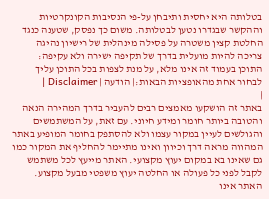בטלותה היא יחסית ותיבחן על-פי הנסיבות הקונקרטיות וההקשר שבגדרו נטען לבטלותה. משום כך נפסק, שטענה כנגד החלטת קצין משטרה על פסילה מינהלית של רישיון נהיגה צריכה להיות מועלית בדרך של תקיפה ישירה ולא עקיפה:
התוכן בעמוד זה אינו מלא, על מנת לצפות בכל התוכן עליך לבחור אחת מהאופציות הבאות:| הודעה | Disclaimer |
|
באתר זה הושקעו מאמצים רבים להעביר בדרך המהירה הנאה והטובה ביותר חומר ומידע חיוני. עם זאת, על המשתמשים והגולשים לעיין במקור עצמו ולא להסתפק בחומר המופיע באתר המהווה מראה דרך וכיוון ואינו מתיימר להחליף את המקור כמו גם שאינו בא במקום יעוץ מקצועי. האתר מייעץ לכל משתמש לקבל לפני כל פעולה או החלטה יעוץ משפטי מבעל מקצוע. האתר אינו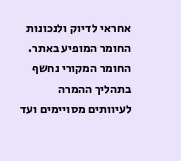אחראי לדיוק ולנכונות החומר המופיע באתר. החומר המקורי נחשף בתהליך ההמרה לעיוותים מסויימים ועד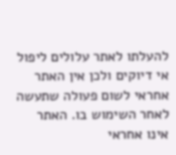להעלתו לאתר עלולים ליפול אי דיוקים ולכן אין האתר אחראי לשום פעולה שתעשה לאחר השימוש בו. האתר אינו אחראי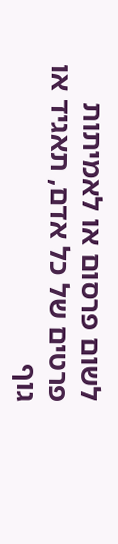לשום פרסום או לאמיתות פרטים של כל אדם, תאגיד או גוף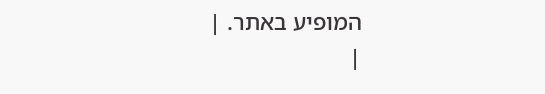המופיע באתר. |
|